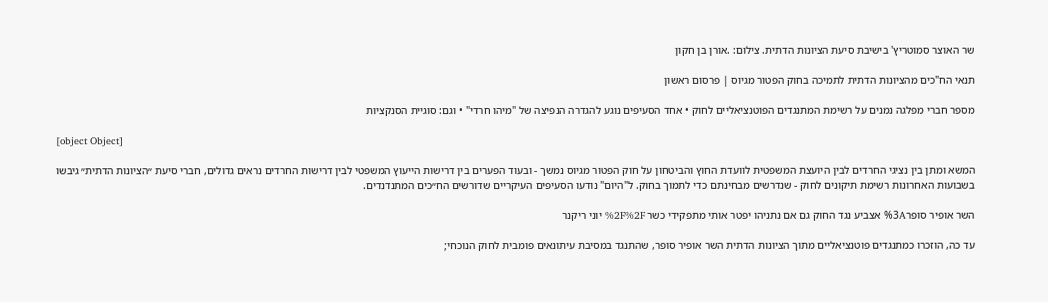שר האוצר סמוטריץ' בישיבת סיעת הציונות הדתית. צילום: .אורן בן חקון

תנאי הח"כים מהציונות הדתית לתמיכה בחוק הפטור מגיוס | פרסום ראשון

מספר חברי מפלגה נמנים על רשימת המתנגדים הפוטנציאליים לחוק • אחד הסעיפים נוגע להגדרה הנפיצה של "מיהו חרדי" • וגם: סוגיית הסנקציות

[object Object]

המשא ומתן בין נציגי החרדים לבין היועצת המשפטית לוועדת החוץ והביטחון על חוק הפטור מגיוס נמשך - ובעוד הפערים בין דרישות הייעוץ המשפטי לבין דרישות החרדים נראים גדולים, חברי סיעת ״הציונות הדתית״ גיבשו בשבועות האחרונות רשימת תיקונים לחוק - שנדרשים מבחינתם כדי לתמוך בחוק. ל"היום" נודעו הסעיפים העיקריים שדורשים הח״כים המתנדנדים.

השר אופיר סופר%3A אצביע נגד החוק גם אם נתניהו יפטר אותי מתפקידי כשר %2F%2F יוני ריקנר

עד כה, הוזכרו כמתנגדים פוטנציאליים מתוך הציונות הדתית השר אופיר סופר, שהתנגד במסיבת עיתונאים פומבית לחוק הנוכחי;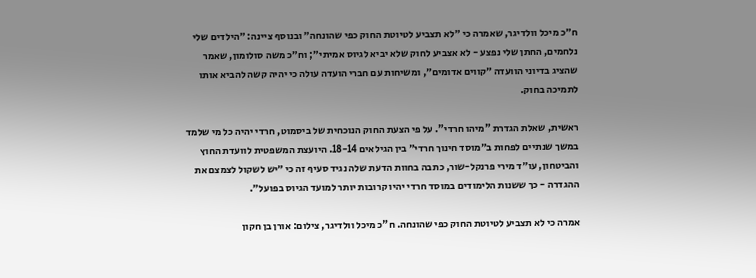ח״כ מיכל וולדיגר, שאמרה כי ״לא תצביע לטיוטת החוק כפי שהונחה״ ובנוסף ציינה: ״הילדים שלי נלחמים, החתן שלי נפצע - לא אצביע לחוק שלא יביא לגיוס אמיתי״; וח״כ משה סולומון, שאמר שהציג בדיוני הוועדה ״קווים אדומים״, ומשיחות עם חברי הועדה עולה כי יהיה קשה להביא אותו לתמיכה בחוק.

ראשית, שאלת הגדרת "מיהו חרדי". על פי הצעת החוק הנוכחית של ביסמוט, חרדי יהיה כל מי שלמד במשך שנתיים לפחות ב״מוסד חינוך חרדי״ בין הגילאים 18-14. היועצת המשפטית לוועדת החוץ והביטחון, עו״ד מירי פרנקל-שור, כתבה בחוות הדעת שלה נגיד סעיף זה כי ״יש לשקול לצמצם את ההגדרה - כך ששנות הלימודים במוסד חרדי יהיו קרובות יותר למועד הגיוס בפועל״.

אמרה כי לא תצביע לטיוטת החוק כפי שהונחה. ח"כ מיכל וולדיגר, צילום: אורן בן חקון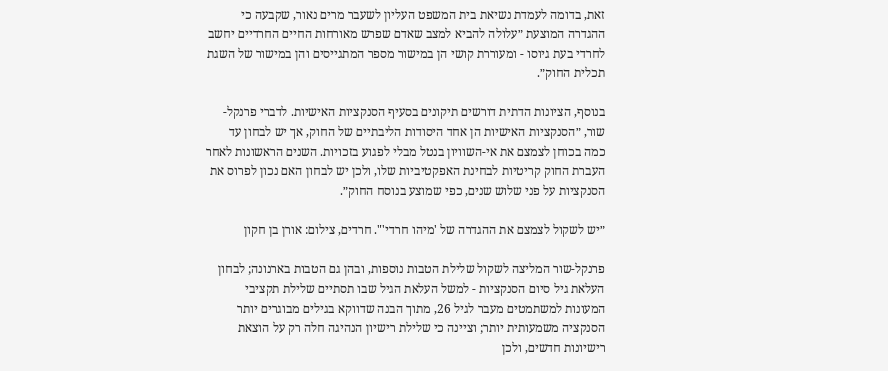זאת, בדומה לעמדת נשיאת בית המשפט העליון לשעבר מרים נאור, שקבעה כי ההגדרה המוצעת ״עלולה להביא למצב שאדם שפרש מאורחות החיים החרדיים יחשב לחרדי בעת גיוסו - ומעוררת קושי הן במישור מספר המתגייסים והן במישור של השגת תכלית החוק״.

בנוסף, הציונות הדתית דורשים תיקונים בסעיף הסנקציות האישיות. לדברי פרנקל-שור, ״הסנקציות האישיות הן אחד היסודות הליבתיים של החוק, אך יש לבחון עד כמה בכוחן לצמצם את אי-השוויון בנטל מבלי לפגוע בזכויות. השנים הראשונות לאחר העברת החוק קריטיות לבחינת האפקטיביות שלו, ולכן יש לבחון האם נכון לפרוס את הסנקציות על פני שלוש שנים, כפי שמוצע בנוסח החוק״.

״יש לשקול לצמצם את ההגדרה של 'מיהו חרדי'". חרדים, צילום: אורן בן חקון

פרנקל-שור המליצה לשקול שלילת הטבות נוספות, ובהן גם הטבות בארנונה; לבחון העלאת גיל סיום הסנקציות - למשל העלאת הגיל שבו תסתיים שלילת תקציבי המעונות למשתמטים מעבר לגיל 26, מתוך הבנה שדווקא בגילים מבוגרים יותר הסנקציה משמעותית יותר; וציינה כי שלילת רישיון הנהיגה חלה רק על הוצאת רישיונות חדשים, ולכן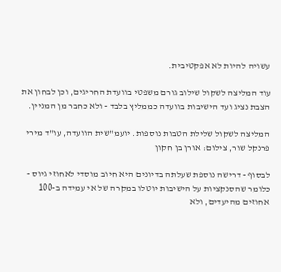עשויה להיות לא אפקטיבית.

עוד המליצה לשקול שילוב גורם משפטי בוועדת החריגים, וכן לבחון את הצבת נציג ועד הישיבות בוועדה כממליץ בלבד - ולא כחבר מן המניין.

המליצה לשקול שלילת הטבות נוספות. יועמ"שית הוועדה, עו"ד מירי פרנקל שור, צילום: אורן בן חקון

לבסוף - דרישה נוספת שעלתה בדיונים היא חיוב מוסדי לאחוזי גיוס - כלומר שהסנקציות על הישיבות יוטלו במקרה של אי עמידה ב-100 אחוזים מהיעדים, ולא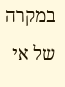במקרה של אי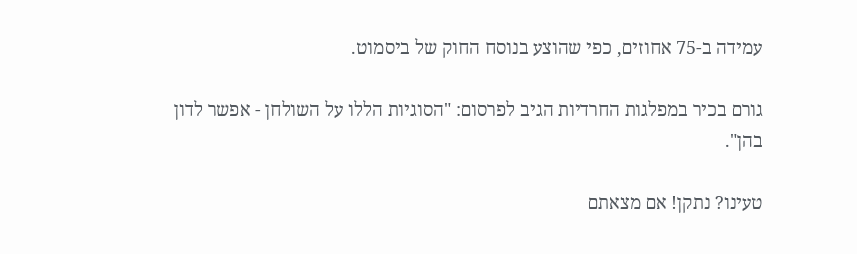עמידה ב-75 אחוזים, כפי שהוצע בנוסח החוק של ביסמוט.

גורם בכיר במפלגות החרדיות הגיב לפרסום: "הסוגיות הללו על השולחן - אפשר לדון בהן".

טעינו? נתקן! אם מצאתם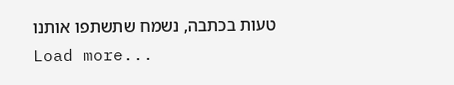טעות בכתבה, נשמח שתשתפו אותנו
Load more...